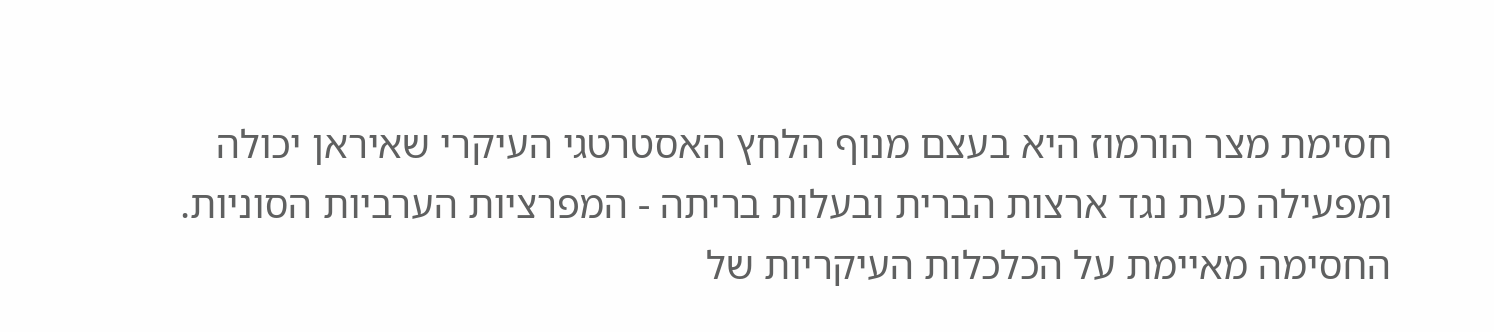חסימת מצר הורמוז היא בעצם מנוף הלחץ האסטרטגי העיקרי שאיראן יכולה ומפעילה כעת נגד ארצות הברית ובעלות בריתה - המפרציות הערביות הסוניות. החסימה מאיימת על הכלכלות העיקריות של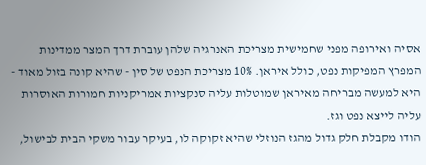אסיה ואירופה מפני שחמישית מצריכת האנרגיה שלהן עוברת דרך המצר ממדינות המפרץ המפיקות נפט, כולל איראן. 10% מצריכת הנפט של סין - שהיא קונה בזול מאוד - היא למעשה מבריחה מאיראן שמוטלות עליה סנקציות אמריקניות חמורות האוסרות עליה לייצא נפט וגז.
הודו מקבלת חלק גדול מהגז הנוזלי שהיא זקוקה לו, בעיקר עבור משקי הבית לבישול,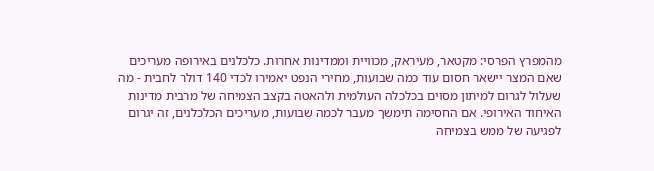מהמפרץ הפרסי: מקטאר, מעיראק, מכוויית וממדינות אחרות. כלכלנים באירופה מעריכים שאם המצר יישאר חסום עוד כמה שבועות, מחירי הנפט יאמירו לכדי 140 דולר לחבית - מה שעלול לגרום למיתון מסוים בכלכלה העולמית ולהאטה בקצב הצמיחה של מרבית מדינות האיחוד האירופי. אם החסימה תימשך מעבר לכמה שבועות, מעריכים הכלכלנים, זה יגרום לפגיעה של ממש בצמיחה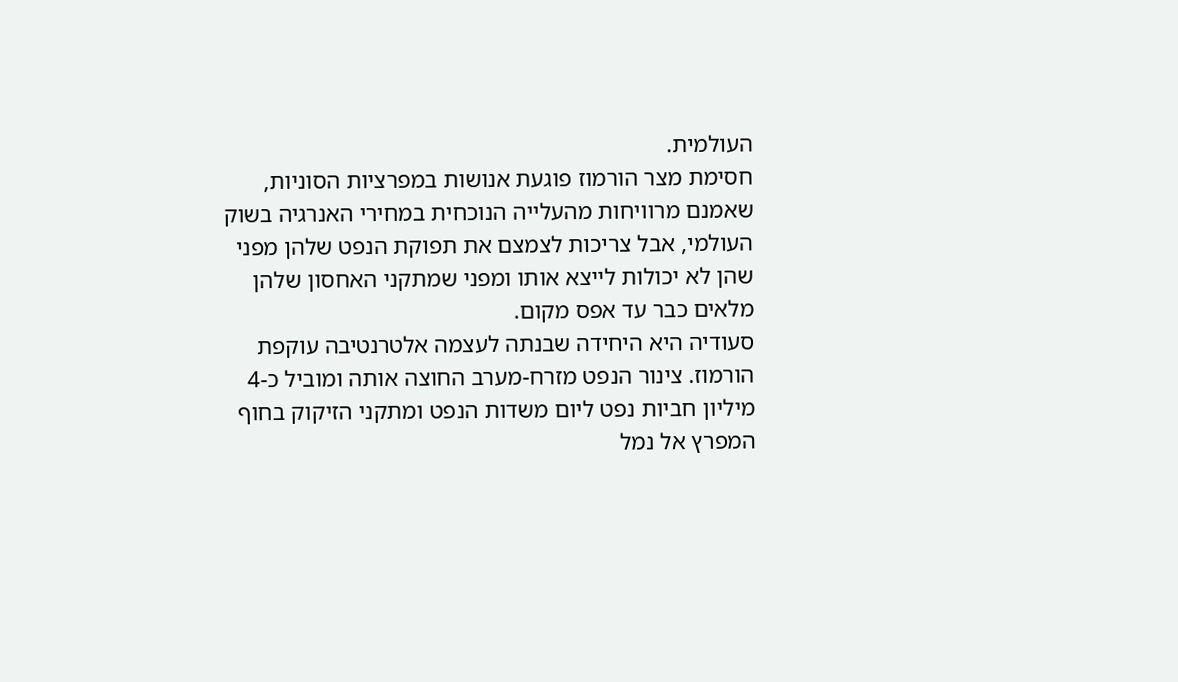העולמית.
חסימת מצר הורמוז פוגעת אנושות במפרציות הסוניות, שאמנם מרוויחות מהעלייה הנוכחית במחירי האנרגיה בשוק העולמי, אבל צריכות לצמצם את תפוקת הנפט שלהן מפני שהן לא יכולות לייצא אותו ומפני שמתקני האחסון שלהן מלאים כבר עד אפס מקום.
סעודיה היא היחידה שבנתה לעצמה אלטרנטיבה עוקפת הורמוז. צינור הנפט מזרח-מערב החוצה אותה ומוביל כ-4 מיליון חביות נפט ליום משדות הנפט ומתקני הזיקוק בחוף המפרץ אל נמל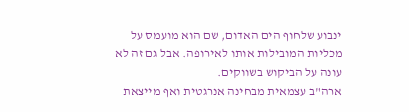ינבוע שלחוף הים האדום, שם הוא מועמס על מכליות המובילות אותו לאירופה. אבל גם זה לא עונה על הביקוש בשווקים.
ארה"ב עצמאית מבחינה אנרגטית ואף מייצאת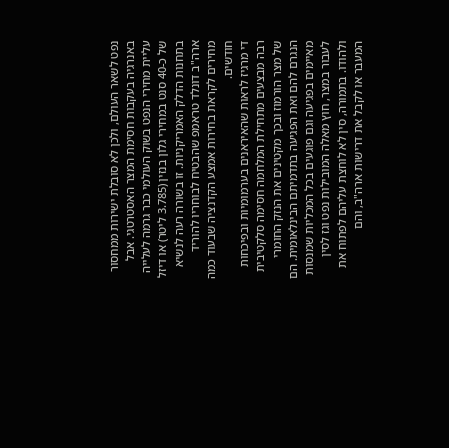נפט לשאר העולם, ולכן לא סובלת ישירות ממחסור באנרגיה בעקבות חסימת המצר האסטרטגי. אבל עליית מחירי הנפט בשוק העולמי כבר גרמה לעלייה של כ-40 סנט במחירי גלון בנזין (3.785 ליטר) או דיזל בתחנות הדלק האמריקניות. זו בשורה רעה לנשיא ארה"ב דונלד טראמפ שהבטיח לבוחריו להוריד מחירים לקראת בחירות אמצע הקדנציה שבעוד כמה חודשים.
די מרגיז לראות שהאיראנים בערמומיות ובפיכחות רבה מבצעים מתחילת המלחמה חסימה סלקטיבית של מצר הורמוז ובכך מקטינים את הנזק החומרי הנגרם להם ואת הפגיעה בתדמיתם הבינלאומית. הם מאיימים בפגיעה וגם פוגעים בכל המכליות שמנסות לעבור במצר, חוץ מאלה המובילות נפט וגז לסין ולהודו. בתמורה, סין לא לוחצת עליהם לפתוח את המעבר או לקבל את דרישות ארה"ב, והם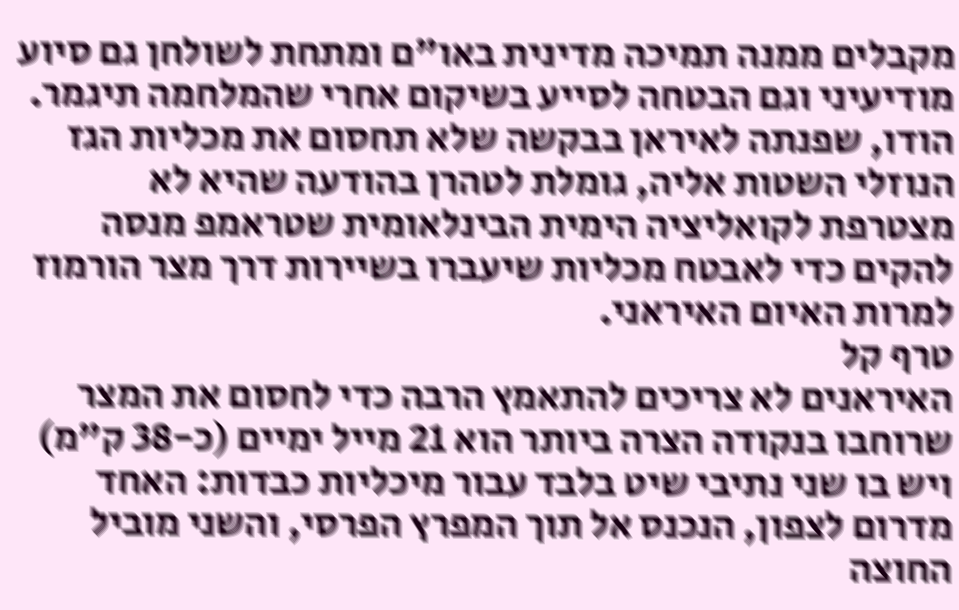מקבלים ממנה תמיכה מדינית באו"ם ומתחת לשולחן גם סיוע מודיעיני וגם הבטחה לסייע בשיקום אחרי שהמלחמה תיגמר.
הודו, שפנתה לאיראן בבקשה שלא תחסום את מכליות הגז הנוזלי השטות אליה, גומלת לטהרן בהודעה שהיא לא מצטרפת לקואליציה הימית הבינלאומית שטראמפ מנסה להקים כדי לאבטח מכליות שיעברו בשיירות דרך מצר הורמוז למרות האיום האיראני.
טרף קל
האיראנים לא צריכים להתאמץ הרבה כדי לחסום את המצר שרוחבו בנקודה הצרה ביותר הוא 21 מייל ימיים (כ-38 ק"מ) ויש בו שני נתיבי שיט בלבד עבור מיכליות כבדות: האחד מדרום לצפון, הנכנס אל תוך המפרץ הפרסי, והשני מוביל החוצה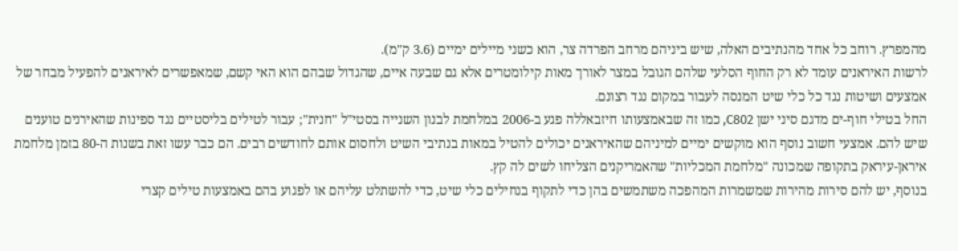מהמפרץ. רוחב כל אחד מהנתיבים האלה, שיש ביניהם מרחב הפרדה צר, הוא כשני מיילים ימיים (3.6 ק"מ).
לרשות האיראנים עומד לא רק החוף הסלעי שלהם הגובל במצר לאורך מאות קילומטרים אלא גם שבעה איים, שהגדול שבהם הוא האי קשם, שמאפשרים לאיראנים להפעיל מבחר של אמצעים ושיטות נגד כל כלי שיט המנסה לעבור במקום נגד רצונם.
החל בטילי חוף-ים מדגם סיני ישן C802, כמו זה שבאמצעותו חיזבאללה פגע ב-2006 במלחמת לבנון השנייה בסטי"ל "חנית"; עבור לטילים בליסטיים נגד ספינות שהאירנים טוענים שיש להם. אמצעי חשוב נוסף הוא מוקשים ימיים למיניהם שהאיראנים יכולים להטיל במאות בנתיבי השיט ולחסום אותם לחודשים רבים. הם כבר עשו זאת בשנות ה-80 בזמן מלחמת איראן-עיראק בתקופה שמכונה "מלחמת המכליות" שהאמריקנים הצליחו לשים לה קץ.
בנוסף, יש להם סירות מהירות שמשמרות המהפכה משתמשים בהן כדי לתקוף בנחילים כלי שיט, כדי להשתלט עליהם או לפגוע בהם באמצעות טילים קצרי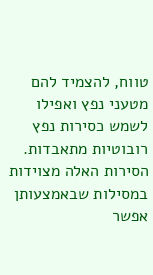טווח, להצמיד להם מטעני נפץ ואפילו לשמש כסירות נפץ רובוטיות מתאבדות. הסירות האלה מצוידות במסילות שבאמצעותן אפשר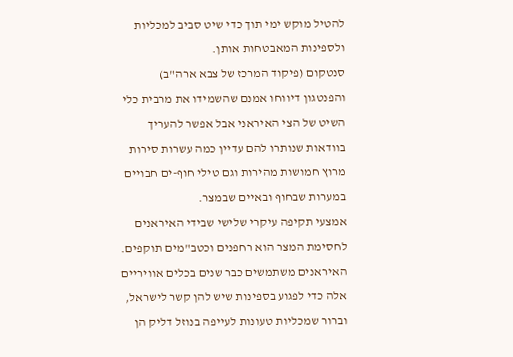להטיל מוקש ימי תוך כדי שיט סביב למכליות ולספינות המאבטחות אותן.
סנטקום (פיקוד המרכז של צבא ארה"ב) והפנטגון דיווחו אמנם שהשמידו את מרבית כלי השיט של הצי האיראני אבל אפשר להעריך בוודאות שנותרו להם עדיין כמה עשרות סירות מרוץ חמושות מהירות וגם טילי חוף-ים חבויים במערות שבחוף ובאיים שבמצר.
אמצעי תקיפה עיקרי שלישי שבידי האיראנים לחסימת המצר הוא רחפנים וכטב"מים תוקפים. האיראנים משתמשים כבר שנים בכלים אוויריים אלה כדי לפגוע בספינות שיש להן קשר לישראל, וברור שמכליות טעונות לעייפה בנוזל דליק הן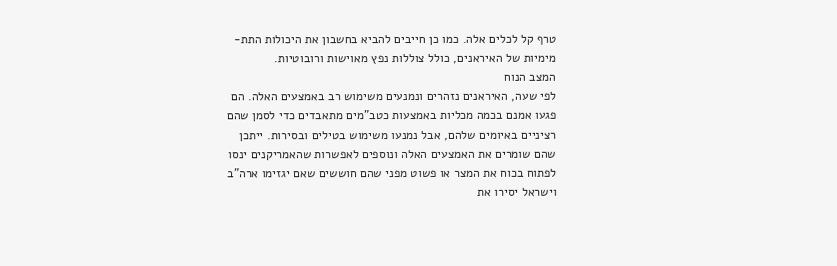טרף קל לכלים אלה. כמו כן חייבים להביא בחשבון את היכולות התת-מימיות של האיראנים, כולל צוללות נפץ מאוישות ורובוטיות.
המצב הנוח
לפי שעה, האיראנים נזהרים ונמנעים משימוש רב באמצעים האלה. הם פגעו אמנם בכמה מכליות באמצעות כטב"מים מתאבדים כדי לסמן שהם רציניים באיומים שלהם, אבל נמנעו משימוש בטילים ובסירות. ייתכן שהם שומרים את האמצעים האלה ונוספים לאפשרות שהאמריקנים ינסו לפתוח בכוח את המצר או פשוט מפני שהם חוששים שאם יגזימו ארה"ב וישראל יסירו את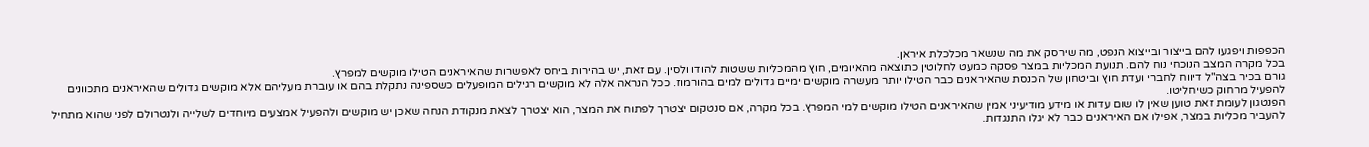הכפפות ויפגעו להם בייצור ובייצוא הנפט, מה שירסק את מה שנשאר מכלכלת איראן.
בכל מקרה המצב הנוכחי נוח להם. תנועת המכליות במצר פסקה כמעט לחלוטין כתוצאה מהאיומים, חוץ מהמכליות ששטות להודו ולסין. עם זאת, יש בהירות ביחס לאפשרות שהאיראנים הטילו מוקשים למפרץ.
גורם בכיר בצה"ל דיווח לחברי ועדת חוץ וביטחון של הכנסת שהאיראנים כבר הטילו יותר מעשרה מוקשים ימיים גדולים למים בהורמוז. ככל הנראה אלה לא מוקשים רגילים המופעלים כשספינה נתקלת בהם או עוברת מעליהם אלא מוקשים גדולים שהאיראנים מתכוונים להפעיל מרחוק כשיחליטו.
הפנטגון לעומת זאת טוען שאין לו שום עדות או מידע מודיעיני אמין שהאיראנים הטילו מוקשים למי המפרץ. בכל מקרה, אם סנטקום יצטרך לפתוח את המצר, הוא יצטרך לצאת מנקודת הנחה שאכן יש מוקשים ולהפעיל אמצעים מיוחדים לשלייה ולנטרולם לפני שהוא מתחיל להעביר מכליות במצר, אפילו אם האיראנים כבר לא יגלו התנגדות.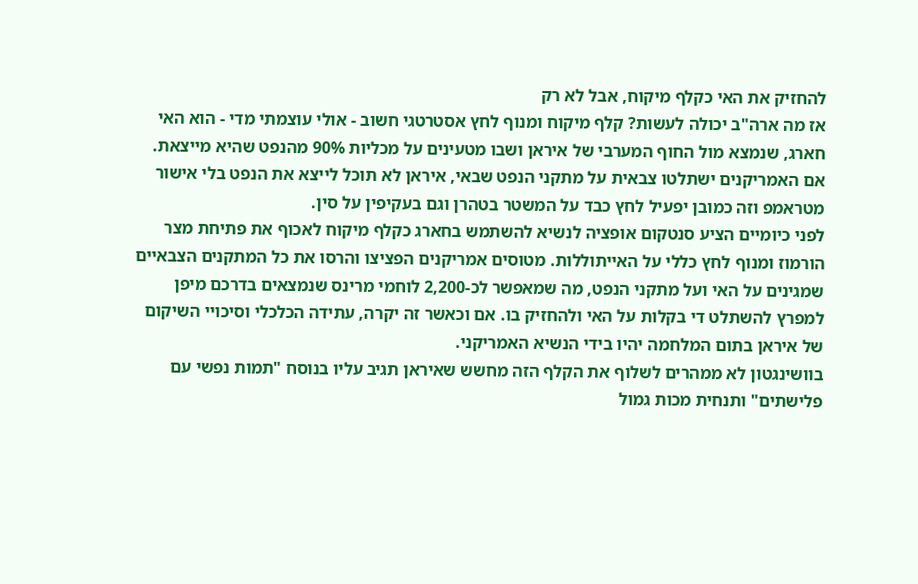להחזיק את האי כקלף מיקוח, אבל לא רק
אז מה ארה"ב יכולה לעשות? קלף מיקוח ומנוף לחץ אסטרטגי חשוב - אולי עוצמתי מדי - הוא האי חארג, שנמצא מול החוף המערבי של איראן ושבו מטעינים על מכליות 90% מהנפט שהיא מייצאת. אם האמריקנים ישתלטו צבאית על מתקני הנפט שבאי, איראן לא תוכל לייצא את הנפט בלי אישור מטראמפ וזה כמובן יפעיל לחץ כבד על המשטר בטהרן וגם בעקיפין על סין.
לפני כיומיים הציע סנטקום אופציה לנשיא להשתמש בחארג כקלף מיקוח לאכוף את פתיחת מצר הורמוז ומנוף לחץ כללי על האייתוללות. מטוסים אמריקנים הפציצו והרסו את כל המתקנים הצבאיים שמגינים על האי ועל מתקני הנפט, מה שמאפשר לכ-2,200 לוחמי מרינס שנמצאים בדרכם מיפן למפרץ להשתלט די בקלות על האי ולהחזיק בו. אם וכאשר זה יקרה, עתידה הכלכלי וסיכויי השיקום של איראן בתום המלחמה יהיו בידי הנשיא האמריקני.
בוושינגטון לא ממהרים לשלוף את הקלף הזה מחשש שאיראן תגיב עליו בנוסח "תמות נפשי עם פלישתים" ותנחית מכות גמול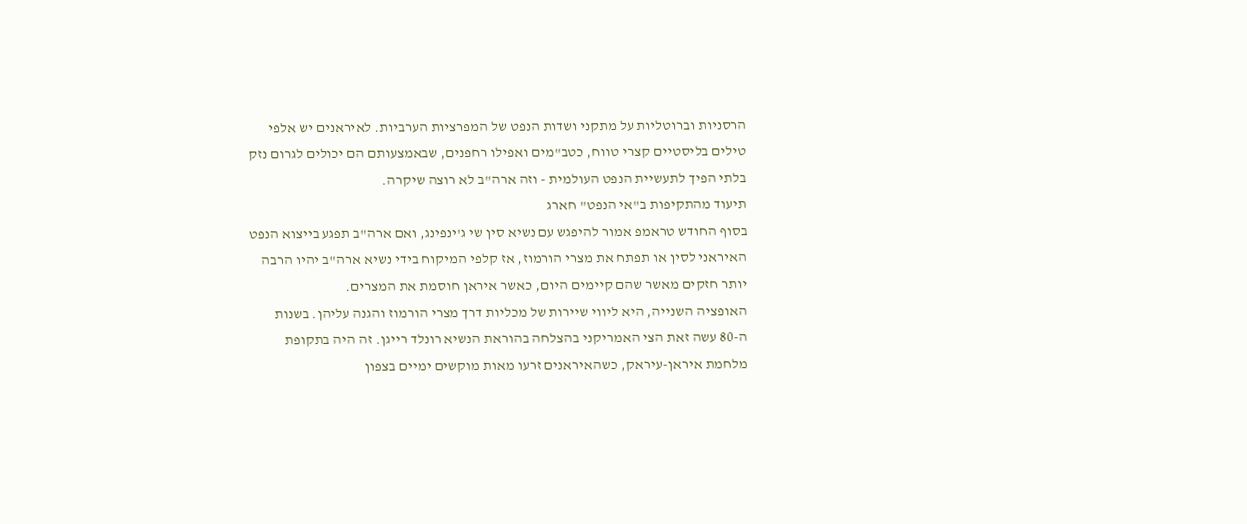הרסניות וברוטליות על מתקני ושדות הנפט של המפרציות הערביות. לאיראנים יש אלפי טילים בליסטיים קצרי טווח, כטב"מים ואפילו רחפנים, שבאמצעותם הם יכולים לגרום נזק בלתי הפיך לתעשיית הנפט העולמית - וזה ארה"ב לא רוצה שיקרה.
תיעוד מהתקיפות ב"אי הנפט" חארג
בסוף החודש טראמפ אמור להיפגש עם נשיא סין שי ג'ינפינג, ואם ארה"ב תפגע בייצוא הנפט האיראני לסין או תפתח את מצרי הורמוז, אז קלפי המיקוח בידי נשיא ארה"ב יהיו הרבה יותר חזקים מאשר שהם קיימים היום, כאשר איראן חוסמת את המצרים.
האופציה השנייה, היא ליווי שיירות של מכליות דרך מצרי הורמוז והגנה עליהן. בשנות ה-80 עשה זאת הצי האמריקני בהצלחה בהוראת הנשיא רונלד רייגן. זה היה בתקופת מלחמת איראן-עיראק, כשהאיראנים זרעו מאות מוקשים ימיים בצפון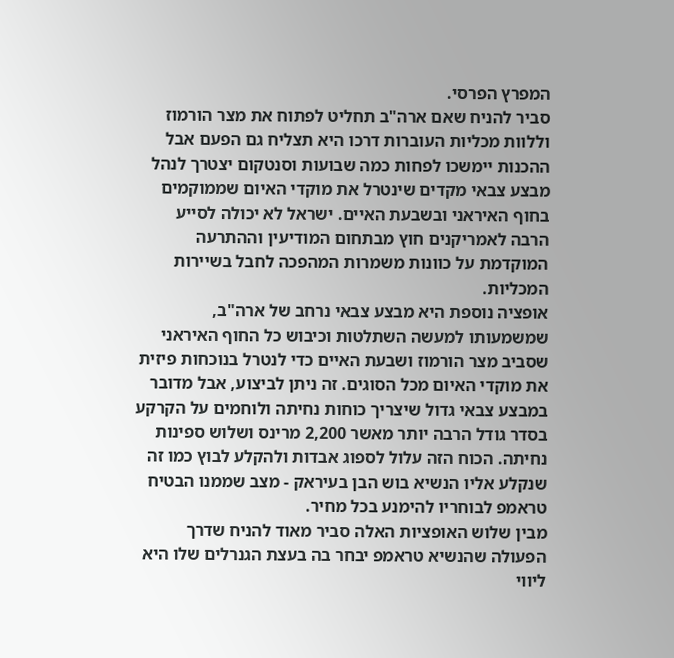המפרץ הפרסי.
סביר להניח שאם ארה"ב תחליט לפתוח את מצר הורמוז וללוות מכליות העוברות דרכו היא תצליח גם הפעם אבל ההכנות יימשכו לפחות כמה שבועות וסנטקום יצטרך לנהל מבצע צבאי מקדים שינטרל את מוקדי האיום שממוקמים בחוף האיראני ובשבעת האיים. ישראל לא יכולה לסייע הרבה לאמריקנים חוץ מבתחום המודיעין וההתרעה המוקדמת על כוונות משמרות המהפכה לחבל בשיירות המכליות.
אופציה נוספת היא מבצע צבאי נרחב של ארה"ב, שמשמעותו למעשה השתלטות וכיבוש כל החוף האיראני שסביב מצר הורמוז ושבעת האיים כדי לנטרל בנוכחות פיזית את מוקדי האיום מכל הסוגים. זה ניתן לביצוע, אבל מדובר במבצע צבאי גדול שיצריך כוחות נחיתה ולוחמים על הקרקע בסדר גודל הרבה יותר מאשר 2,200 מרינס ושלוש ספינות נחיתה. הכוח הזה עלול לספוג אבדות ולהקלע לבוץ כמו זה שנקלע אליו הנשיא בוש הבן בעיראק - מצב שממנו הבטיח טראמפ לבוחריו להימנע בכל מחיר.
מבין שלוש האופציות האלה סביר מאוד להניח שדרך הפעולה שהנשיא טראמפ יבחר בה בעצת הגנרלים שלו היא ליווי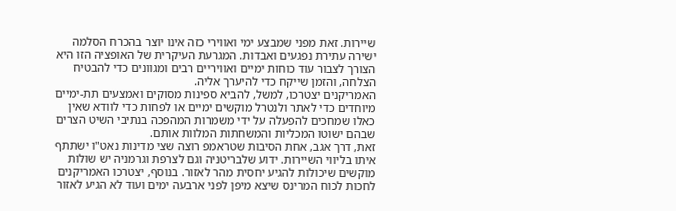שיירות. זאת מפני שמבצע ימי ואווירי כזה אינו יוצר בהכרח הסלמה ישירה עתירת נפגעים ואבדות. המגרעת העיקרית של האופציה הזו היא הצורך לצבור עוד כוחות ימיים ואוויריים רבים ומגוונים כדי להבטיח הצלחה, והזמן שייקח כדי להיערך אליה.
האמריקנים יצטרכו, למשל, להביא ספינות מסוקים ואמצעים תת-ימיים מיוחדים כדי לאתר ולנטרל מוקשים ימיים או לפחות כדי לוודא שאין כאלו שמחכים להפעלה על ידי משמרות המהפכה בנתיבי השיט הצרים שבהם ישוטו המכליות והמשחתות המלוות אותם.
זאת, דרך אגב, אחת הסיבות שטראמפ רוצה שצי מדינות נאט"ו ישתתף איתו בליווי השיירות. ידוע שלבריטניה וגם לצרפת וגרמניה יש שולות מוקשים שיכולות להגיע יחסית מהר לאזור. בנוסף, יצטרכו האמריקנים לחכות לכוח המרינס שיצא מיפן לפני ארבעה ימים ועוד לא הגיע לאזור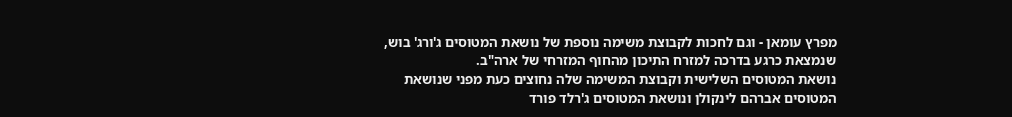מפרץ עומאן - וגם לחכות לקבוצת משימה נוספת של נושאת המטוסים ג'ורג' בוש, שנמצאת כרגע בדרכה למזרח התיכון מהחוף המזרחי של ארה"ב.
נושאת המטוסים השלישית וקבוצת המשימה שלה נחוצים כעת מפני שנושאת המטוסים אברהם לינקולן ונושאת המטוסים ג'רלד פורד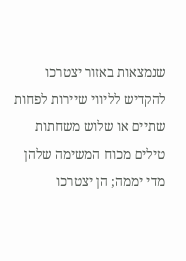שנמצאות באזור יצטרכו להקדיש לליווי שיירות לפחות שתיים או שלוש משחתות טילים מכוח המשימה שלהן מדי יממה; הן יצטרכו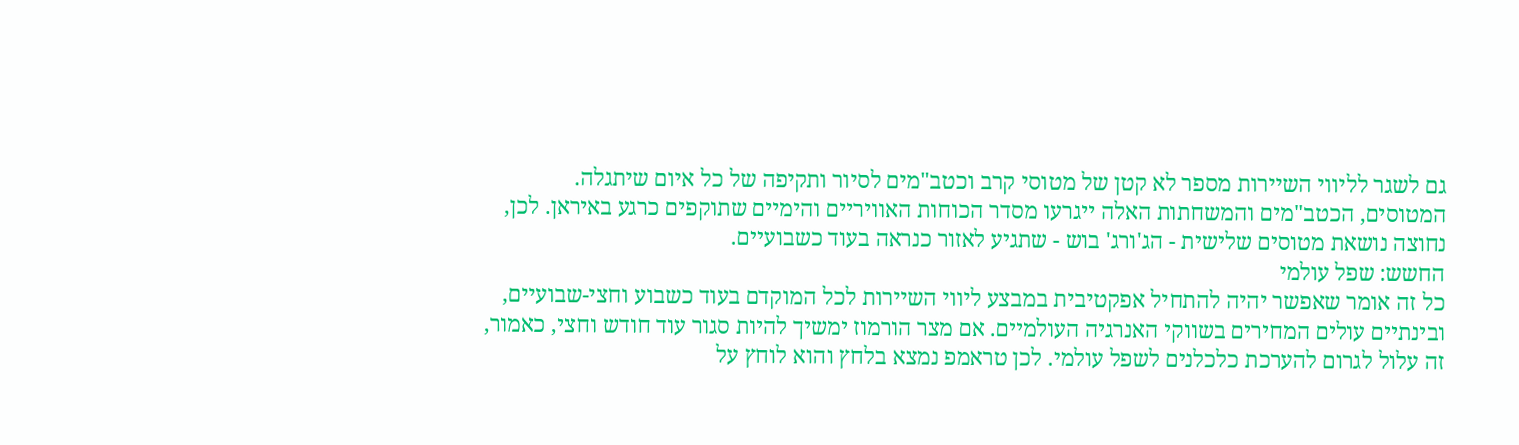גם לשגר לליווי השיירות מספר לא קטן של מטוסי קרב וכטב"מים לסיור ותקיפה של כל איום שיתגלה.
המטוסים, הכטב"מים והמשחתות האלה ייגרעו מסדר הכוחות האוויריים והימיים שתוקפים כרגע באיראן. לכן, נחוצה נושאת מטוסים שלישית - הג'ורג' בוש - שתגיע לאזור כנראה בעוד כשבועיים.
החשש: שפל עולמי
כל זה אומר שאפשר יהיה להתחיל אפקטיבית במבצע ליווי השיירות לכל המוקדם בעוד כשבוע וחצי-שבועיים, ובינתיים עולים המחירים בשווקי האנרגיה העולמיים. אם מצר הורמוז ימשיך להיות סגור עוד חודש וחצי, כאמור, זה עלול לגרום להערכת כלכלנים לשפל עולמי. לכן טראמפ נמצא בלחץ והוא לוחץ על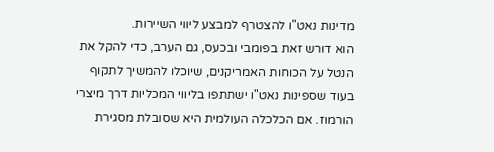מדינות נאט"ו להצטרף למבצע ליווי השיירות.
הוא דורש זאת בפומבי ובכעס, גם הערב, כדי להקל את הנטל על הכוחות האמריקנים, שיוכלו להמשיך לתקוף בעוד שספינות נאט"ו ישתתפו בליווי המכליות דרך מיצרי הורמוז. אם הכלכלה העולמית היא שסובלת מסגירת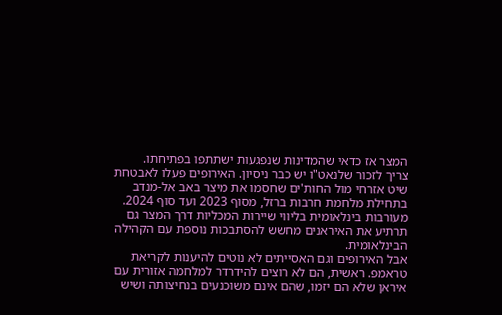המצר אז כדאי שהמדינות שנפגעות ישתתפו בפתיחתו.
צריך לזכור שלנאט"ו יש כבר ניסיון. האירופים פעלו לאבטחת שיט אזרחי מול החות'ים שחסמו את מיצר באב אל-מנדב בתחילת מלחמת חרבות ברזל, מסוף 2023 ועד סוף 2024. מעורבות בינלאומית בליווי שיירות המכליות דרך המצר גם תרתיע את האיראנים מחשש להסתבכות נוספת עם הקהילה הבינלאומית.
אבל האירופים וגם האסייתים לא נוטים להיענות לקריאת טראמפ. ראשית, הם לא רוצים להידרדר למלחמה אזורית עם איראן שלא הם יזמו, שהם אינם משוכנעים בנחיצותה ושיש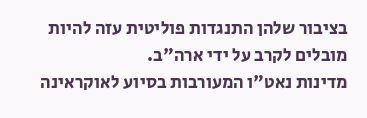בציבור שלהן התנגדות פוליטית עזה להיות מובלים לקרב על ידי ארה"ב.
מדינות נאט"ו המעורבות בסיוע לאוקראינה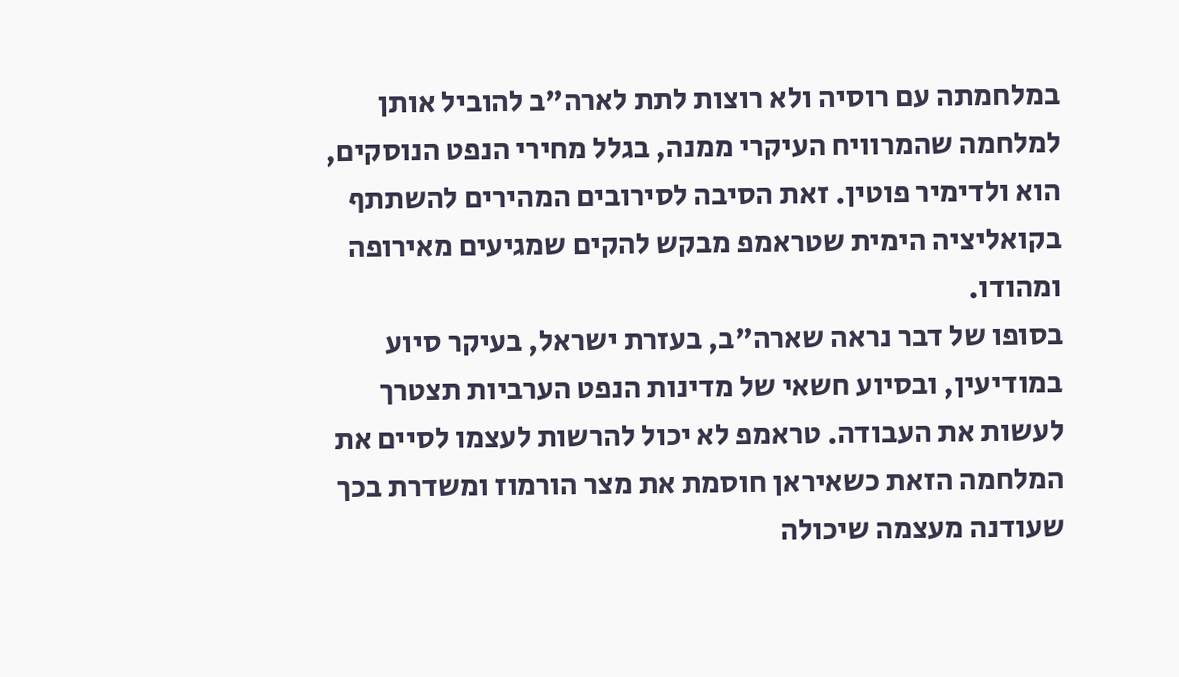במלחמתה עם רוסיה ולא רוצות לתת לארה"ב להוביל אותן למלחמה שהמרוויח העיקרי ממנה, בגלל מחירי הנפט הנוסקים, הוא ולדימיר פוטין. זאת הסיבה לסירובים המהירים להשתתף בקואליציה הימית שטראמפ מבקש להקים שמגיעים מאירופה ומהודו.
בסופו של דבר נראה שארה"ב, בעזרת ישראל, בעיקר סיוע במודיעין, ובסיוע חשאי של מדינות הנפט הערביות תצטרך לעשות את העבודה. טראמפ לא יכול להרשות לעצמו לסיים את המלחמה הזאת כשאיראן חוסמת את מצר הורמוז ומשדרת בכך שעודנה מעצמה שיכולה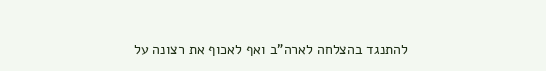להתנגד בהצלחה לארה"ב ואף לאכוף את רצונה על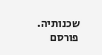שכנותיה.
פורסם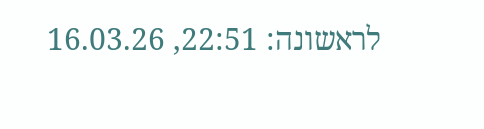לראשונה: 22:51, 16.03.26